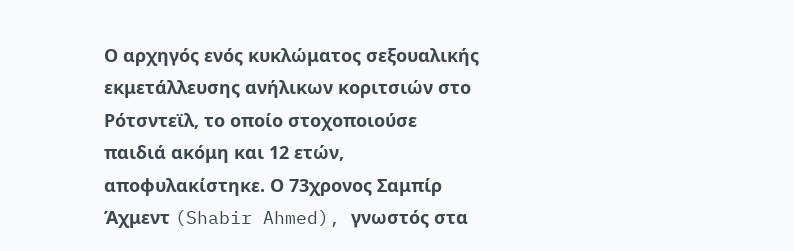Ο αρχηγός ενός κυκλώματος σεξουαλικής εκμετάλλευσης ανήλικων κοριτσιών στο Ρότσντεϊλ, το οποίο στοχοποιούσε παιδιά ακόμη και 12 ετών, αποφυλακίστηκε. Ο 73χρονος Σαμπίρ Άχμεντ (Shabir Ahmed), γνωστός στα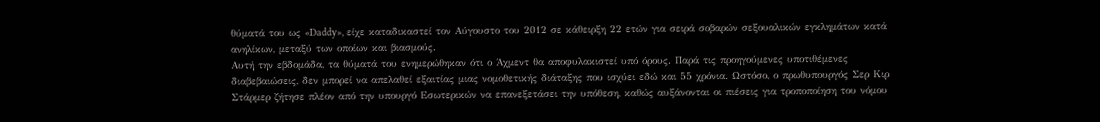θύματά του ως «Daddy», είχε καταδικαστεί τον Αύγουστο του 2012 σε κάθειρξη 22 ετών για σειρά σοβαρών σεξουαλικών εγκλημάτων κατά ανηλίκων, μεταξύ των οποίων και βιασμούς.
Αυτή την εβδομάδα, τα θύματά του ενημερώθηκαν ότι ο Άχμεντ θα αποφυλακιστεί υπό όρους. Παρά τις προηγούμενες υποτιθέμενες διαβεβαιώσεις, δεν μπορεί να απελαθεί εξαιτίας μιας νομοθετικής διάταξης που ισχύει εδώ και 55 χρόνια. Ωστόσο, ο πρωθυπουργός Σερ Κιρ Στάρμερ ζήτησε πλέον από την υπουργό Εσωτερικών να επανεξετάσει την υπόθεση, καθώς αυξάνονται οι πιέσεις για τροποποίηση του νόμου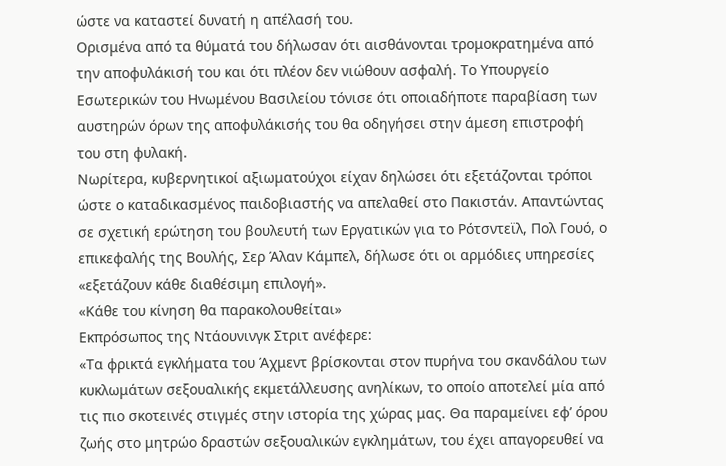ώστε να καταστεί δυνατή η απέλασή του.
Ορισμένα από τα θύματά του δήλωσαν ότι αισθάνονται τρομοκρατημένα από την αποφυλάκισή του και ότι πλέον δεν νιώθουν ασφαλή. Το Υπουργείο Εσωτερικών του Ηνωμένου Βασιλείου τόνισε ότι οποιαδήποτε παραβίαση των αυστηρών όρων της αποφυλάκισής του θα οδηγήσει στην άμεση επιστροφή του στη φυλακή.
Νωρίτερα, κυβερνητικοί αξιωματούχοι είχαν δηλώσει ότι εξετάζονται τρόποι ώστε ο καταδικασμένος παιδοβιαστής να απελαθεί στο Πακιστάν. Απαντώντας σε σχετική ερώτηση του βουλευτή των Εργατικών για το Ρότσντεϊλ, Πολ Γουό, ο επικεφαλής της Βουλής, Σερ Άλαν Κάμπελ, δήλωσε ότι οι αρμόδιες υπηρεσίες «εξετάζουν κάθε διαθέσιμη επιλογή».
«Κάθε του κίνηση θα παρακολουθείται»
Εκπρόσωπος της Ντάουνινγκ Στριτ ανέφερε:
«Τα φρικτά εγκλήματα του Άχμεντ βρίσκονται στον πυρήνα του σκανδάλου των κυκλωμάτων σεξουαλικής εκμετάλλευσης ανηλίκων, το οποίο αποτελεί μία από τις πιο σκοτεινές στιγμές στην ιστορία της χώρας μας. Θα παραμείνει εφ’ όρου ζωής στο μητρώο δραστών σεξουαλικών εγκλημάτων, του έχει απαγορευθεί να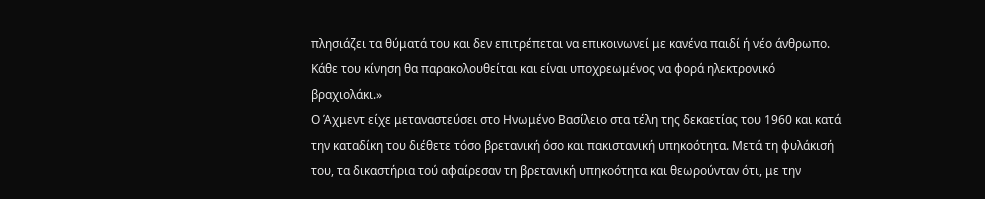πλησιάζει τα θύματά του και δεν επιτρέπεται να επικοινωνεί με κανένα παιδί ή νέο άνθρωπο. Κάθε του κίνηση θα παρακολουθείται και είναι υποχρεωμένος να φορά ηλεκτρονικό βραχιολάκι.»
Ο Άχμεντ είχε μεταναστεύσει στο Ηνωμένο Βασίλειο στα τέλη της δεκαετίας του 1960 και κατά την καταδίκη του διέθετε τόσο βρετανική όσο και πακιστανική υπηκοότητα. Μετά τη φυλάκισή του, τα δικαστήρια τού αφαίρεσαν τη βρετανική υπηκοότητα και θεωρούνταν ότι, με την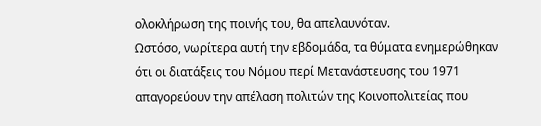ολοκλήρωση της ποινής του, θα απελαυνόταν.
Ωστόσο, νωρίτερα αυτή την εβδομάδα, τα θύματα ενημερώθηκαν ότι οι διατάξεις του Νόμου περί Μετανάστευσης του 1971 απαγορεύουν την απέλαση πολιτών της Κοινοπολιτείας που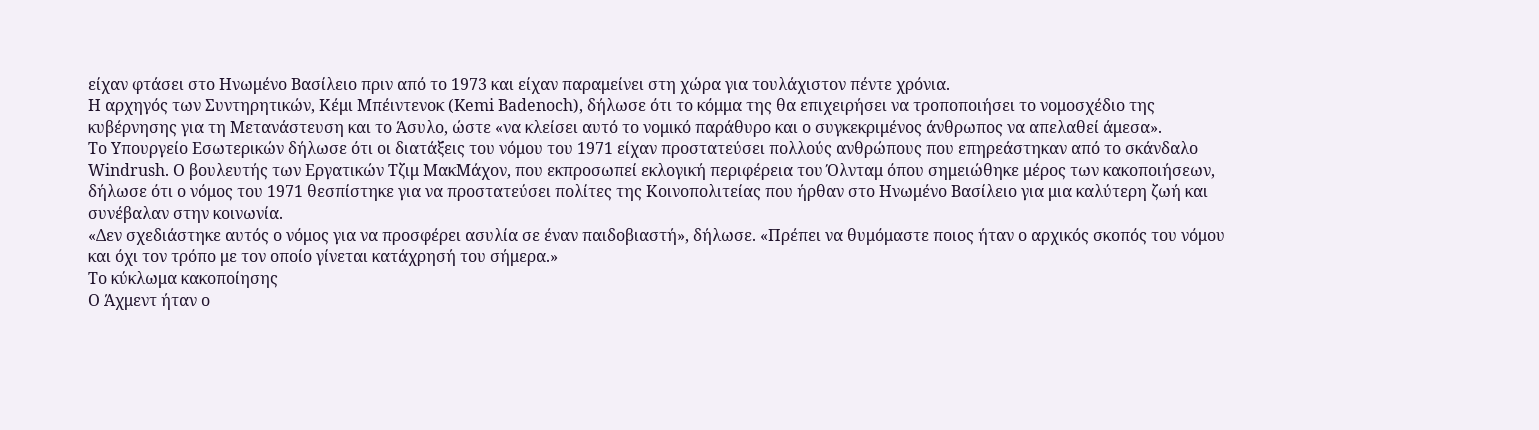είχαν φτάσει στο Ηνωμένο Βασίλειο πριν από το 1973 και είχαν παραμείνει στη χώρα για τουλάχιστον πέντε χρόνια.
Η αρχηγός των Συντηρητικών, Κέμι Μπέιντενοκ (Kemi Badenoch), δήλωσε ότι το κόμμα της θα επιχειρήσει να τροποποιήσει το νομοσχέδιο της κυβέρνησης για τη Μετανάστευση και το Άσυλο, ώστε «να κλείσει αυτό το νομικό παράθυρο και ο συγκεκριμένος άνθρωπος να απελαθεί άμεσα».
Το Υπουργείο Εσωτερικών δήλωσε ότι οι διατάξεις του νόμου του 1971 είχαν προστατεύσει πολλούς ανθρώπους που επηρεάστηκαν από το σκάνδαλο Windrush. Ο βουλευτής των Εργατικών Τζιμ ΜακΜάχον, που εκπροσωπεί εκλογική περιφέρεια του Όλνταμ όπου σημειώθηκε μέρος των κακοποιήσεων, δήλωσε ότι ο νόμος του 1971 θεσπίστηκε για να προστατεύσει πολίτες της Κοινοπολιτείας που ήρθαν στο Ηνωμένο Βασίλειο για μια καλύτερη ζωή και συνέβαλαν στην κοινωνία.
«Δεν σχεδιάστηκε αυτός ο νόμος για να προσφέρει ασυλία σε έναν παιδοβιαστή», δήλωσε. «Πρέπει να θυμόμαστε ποιος ήταν ο αρχικός σκοπός του νόμου και όχι τον τρόπο με τον οποίο γίνεται κατάχρησή του σήμερα.»
Το κύκλωμα κακοποίησης
Ο Άχμεντ ήταν ο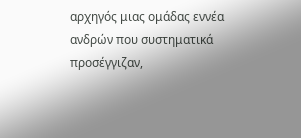αρχηγός μιας ομάδας εννέα ανδρών που συστηματικά προσέγγιζαν,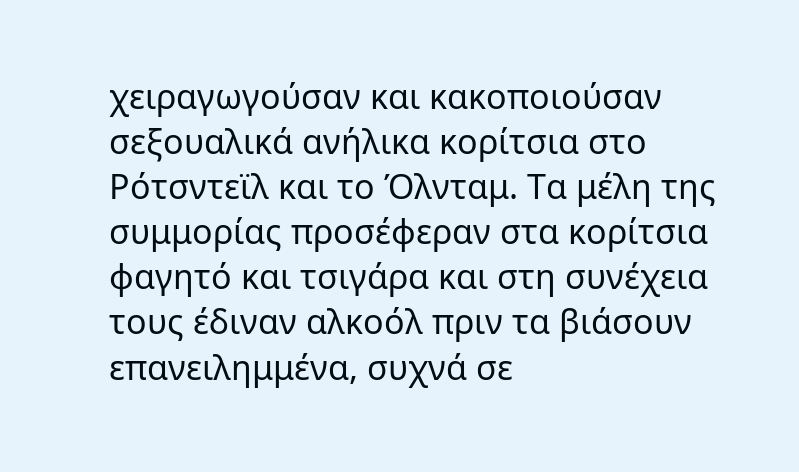χειραγωγούσαν και κακοποιούσαν σεξουαλικά ανήλικα κορίτσια στο Ρότσντεϊλ και το Όλνταμ. Τα μέλη της συμμορίας προσέφεραν στα κορίτσια φαγητό και τσιγάρα και στη συνέχεια τους έδιναν αλκοόλ πριν τα βιάσουν επανειλημμένα, συχνά σε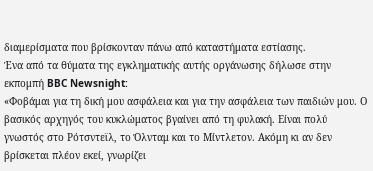διαμερίσματα που βρίσκονταν πάνω από καταστήματα εστίασης.
Ένα από τα θύματα της εγκληματικής αυτής οργάνωσης δήλωσε στην εκπομπή BBC Newsnight:
«Φοβάμαι για τη δική μου ασφάλεια και για την ασφάλεια των παιδιών μου. Ο βασικός αρχηγός του κυκλώματος βγαίνει από τη φυλακή. Είναι πολύ γνωστός στο Ρότσντεϊλ, το Όλνταμ και το Μίντλετον. Ακόμη κι αν δεν βρίσκεται πλέον εκεί, γνωρίζει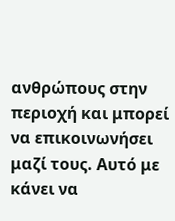ανθρώπους στην περιοχή και μπορεί να επικοινωνήσει μαζί τους. Αυτό με κάνει να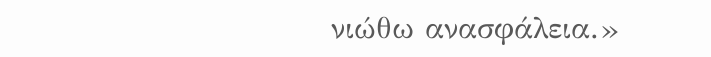νιώθω ανασφάλεια.»